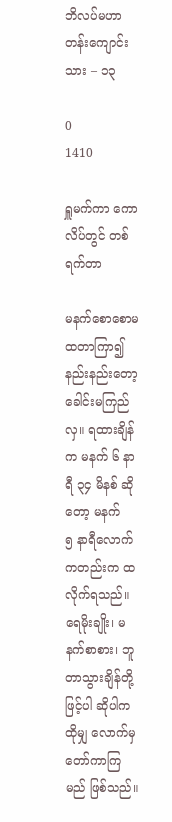ဘိလပ်မဟာတန်းကျောင်းသား – ၁၃

0
1410

ရှူမက်ကာ ကောလိပ်တွင် တစ်ရက်တာ

မနက်စောစောမထတာကြာ၍ နည်းနည်းတော့ ခေါင်းမကြည်လှ။ ရထားချိန်က မနက် ၆ နာရီ ၃၄ မိနစ် ဆိုတော့ မနက်
၅ နာရီလောက်ကတည်းက ထလိုက်ရသည်။ ရေမိုးချိုး၊ မနက်စာစား၊ ဘူတာသွားချိန်တို့ဖြင့်ပါ ဆိုပါကထိုမျှ လောက်မှ တော်ကာကြမည် ဖြစ်သည်။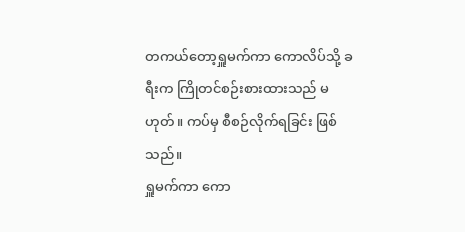တကယ်တော့ရှူမက်ကာ ကောလိပ်သို့ ခရီးက ကြိုတင်စဉ်းစားထားသည် မဟုတ်။ ကပ်မှ စီစဉ်လိုက်ရခြင်း ဖြစ်သည်။
ရှူမက်ကာ ကော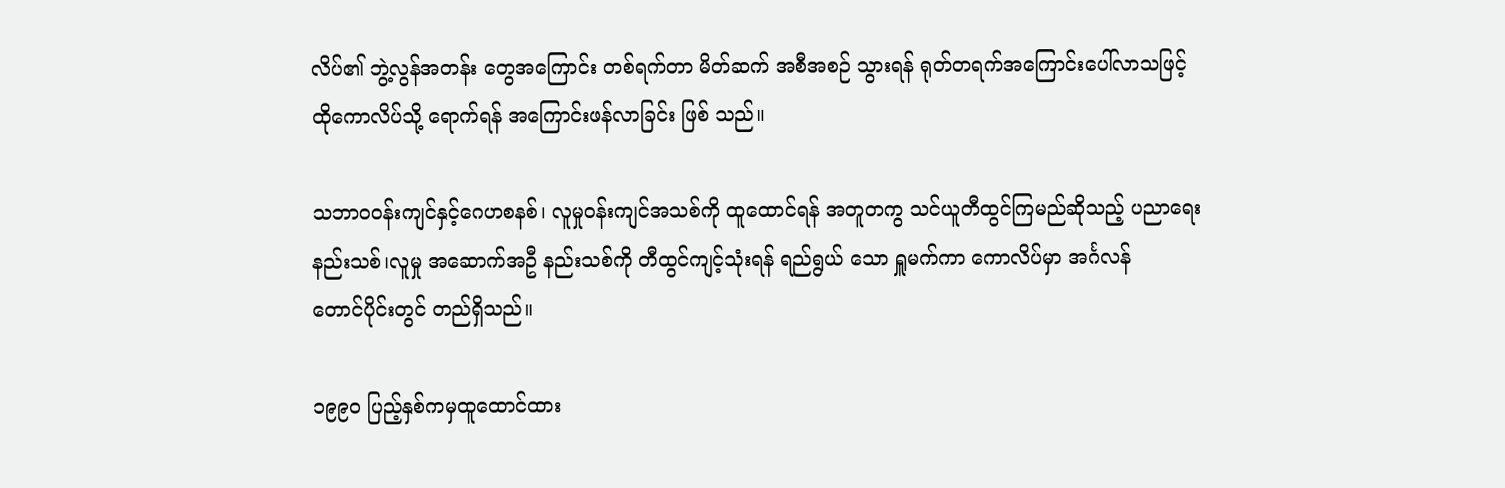လိပ်၏ ဘွဲ့လွန်အတန်း တွေအကြောင်း တစ်ရက်တာ မိတ်ဆက် အစီအစဉ် သွားရန် ရုတ်တရက်အကြောင်းပေါ်လာသဖြင့် ထိုကောလိပ်သို့ ရောက်ရန် အကြောင်းဖန်လာခြင်း ဖြစ် သည်။

သဘာ၀၀န်းကျင်နှင့်ဂေဟစနစ်၊ လူမှုဝန်းကျင်အသစ်ကို ထူထောင်ရန် အတူတကွ သင်ယူတီထွင်ကြမည်ဆိုသည့် ပညာရေးနည်းသစ်၊လူမှု အဆောက်အဦ နည်းသစ်ကို တီထွင်ကျင့်သုံးရန် ရည်ရွယ် သော ရှူမက်ကာ ကောလိပ်မှာ အင်္ဂလန်
တောင်ပိုင်းတွင် တည်ရှိသည်။

၁၉၉၀ ပြည့်နှစ်ကမှထူထောင်ထား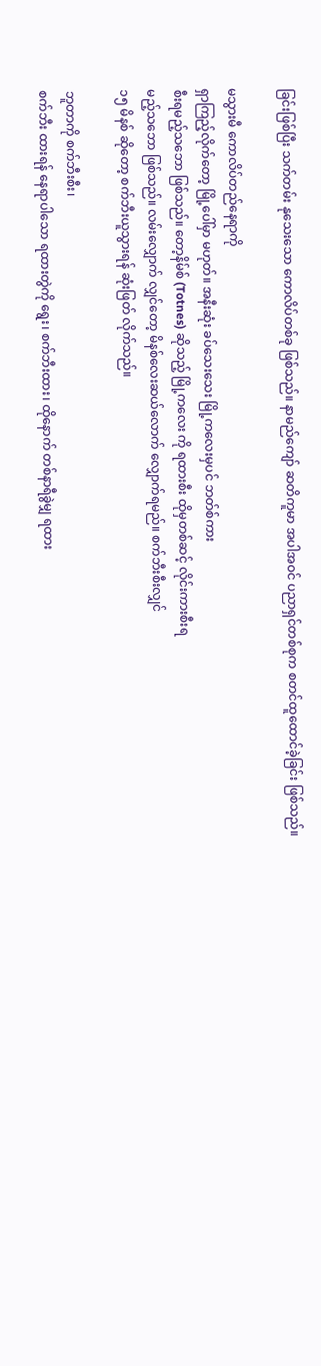ခြင်းဖြစ်ပြီး သက်တမ်း နုသေးသော ကောလိပ်တစ်ခု ဖြစ်သည်။ နာမည်ကျော် ဆတိကူမာ အပါအဝင် ပညာရှင်တစ်စုက စတင်ထူထောင်ခဲ့ခြင်း ဖြစ်သည်။

မသွားမီ ကောလိပ်တည်နေရာကို
ရှာကြည့်လိုက်တော့ မြို့ပေါ်မှာ မဟုတ်။ အနီးဆုံး ခပ်သေးသေး မြို့ကလေးမှပင် ဘတ်စ်ကား
စီးရမည့်သဘော ဖြစ်သည်။ တော့နိမ်စ် (Totnes) ဆိုသည့် မြို့ကလေး ကို ရထားစီး ထိုမှတစ်ဆင့် လိုင်းကားစီးရ
မည့်သဘော ဖြစ်သည်။ လမ်းလျှောက် လျှင်တော့ မိနစ်လေးဆယ်လောက် လျှောက်ရမည်။ စက်ဘီးစီးလျှင်
၁၅ မိနစ် ဆိုတော့ စက်ဘီးယူသွားရန် ဆုံးဖြတ် လိုက်သည်။

ဘူတာကို စက်ဘီးစီး၊
စက်ဘီး ထားရန် နေရာပါသော ရထားတွဲကို ရွေး၊ စက်ဘီးထား၊ ထိုနောက် တစ်နာရီခွဲမျှ ရထား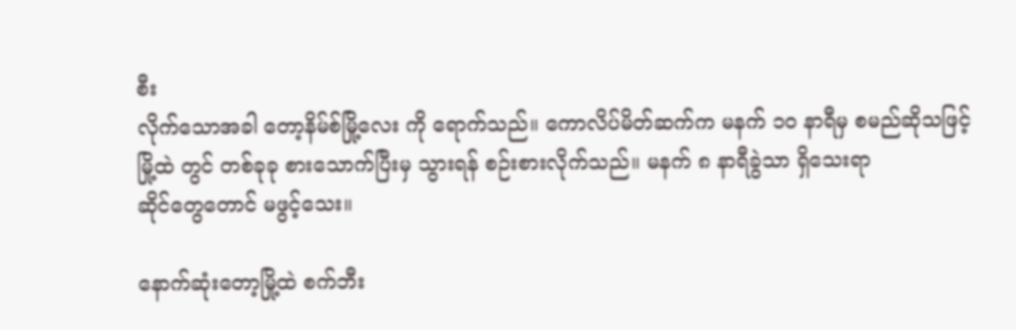စီး
လိုက်သောအခါ တော့နိမ်စ်မြို့လေး ကို ရောက်သည်။ ကောလိပ်မိတ်ဆက်က မနက် ၁၀ နာရီမှ စမည်ဆိုသဖြင့်
မြို့ထဲ တွင် တစ်ခုခု စားသောက်ပြီးမှ သွားရန် စဉ်းစားလိုက်သည်။ မနက် ၈ နာရီခွဲသာ ရှိသေးရာ
ဆိုင်တွေတောင် မဖွင့်သေး။

နောက်ဆုံးတော့မြို့ထဲ စက်ဘီး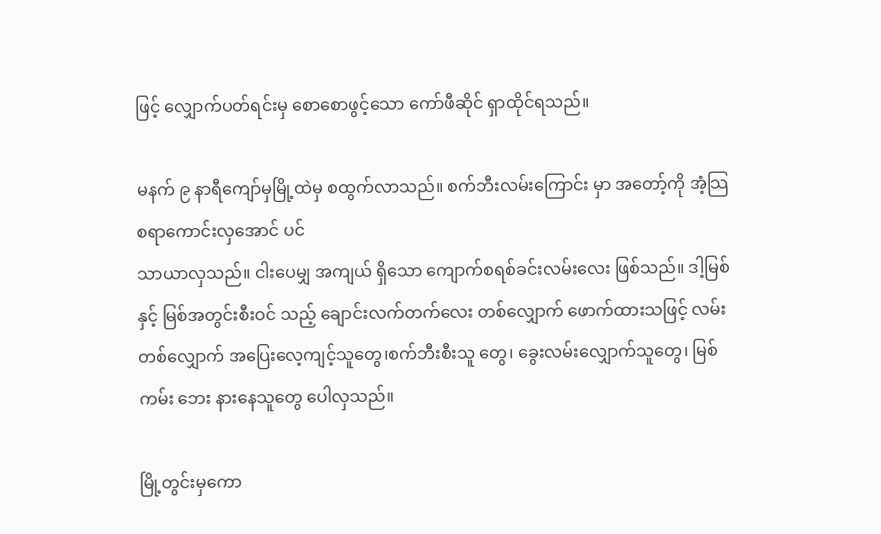ဖြင့် လျှောက်ပတ်ရင်းမှ စောစောဖွင့်သော ကော်ဖီဆိုင် ရှာထိုင်ရသည်။

မနက် ၉ နာရီကျော်မှမြို့ထဲမှ စထွက်လာသည်။ စက်ဘီးလမ်းကြောင်း မှာ အတော့်ကို အံ့သြစရာကောင်းလှအောင် ပင်
သာယာလှသည်။ ငါးပေမျှ အကျယ် ရှိသော ကျောက်စရစ်ခင်းလမ်းလေး ဖြစ်သည်။ ဒါ့မြစ်နှင့် မြစ်အတွင်းစီးဝင် သည့် ချောင်းလက်တက်လေး တစ်လျှောက် ဖောက်ထားသဖြင့် လမ်းတစ်လျှောက် အပြေးလေ့ကျင့်သူတွေ၊စက်ဘီးစီးသူ တွေ၊ ခွေးလမ်းလျှောက်သူတွေ၊ မြစ်ကမ်း ဘေး နားနေသူတွေ ပေါလှသည်။

မြို့တွင်းမှကော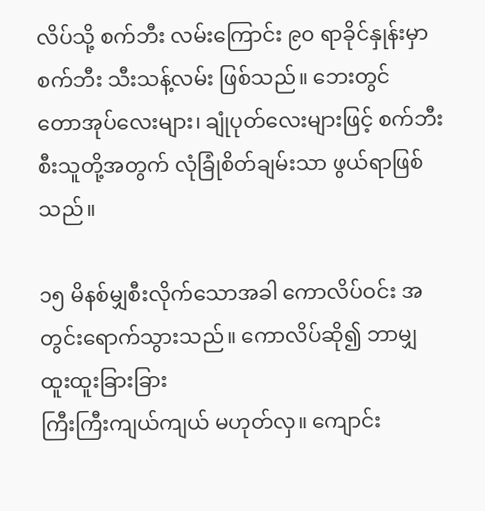လိပ်သို့ စက်ဘီး လမ်းကြောင်း ၉၀ ရာခိုင်နှုန်းမှာ စက်ဘီး သီးသန့်လမ်း ဖြစ်သည်။ ဘေးတွင်
တောအုပ်လေးများ၊ ချုံပုတ်လေးများဖြင့် စက်ဘီးစီးသူတို့အတွက် လုံခြုံစိတ်ချမ်းသာ ဖွယ်ရာဖြစ်သည်။

၁၅ မိနစ်မျှစီးလိုက်သောအခါ ကောလိပ်ဝင်း အတွင်းရောက်သွားသည်။ ကောလိပ်ဆို၍ ဘာမျှ ထူးထူးခြားခြား
ကြီးကြီးကျယ်ကျယ် မဟုတ်လှ။ ကျောင်း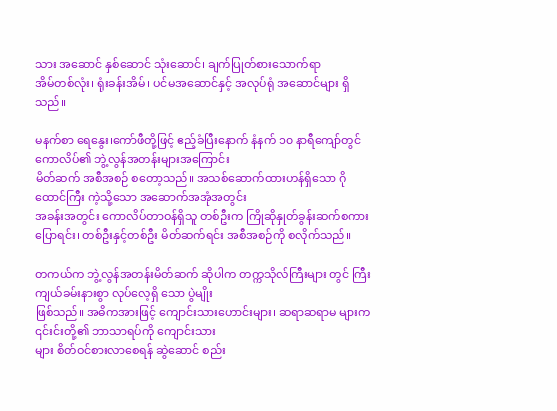သား အဆောင် နှစ်ဆောင် သုံးဆောင်၊ ချက်ပြုတ်စားသောက်ရာ
အိမ်တစ်လုံး၊ ရုံးခန်းအိမ်၊ ပင်မအဆောင်နှင့် အလုပ်ရုံ အဆောင်များ ရှိသည်။

မနက်စာ ရေနွေး၊ကော်ဖီတို့ဖြင့် ဧည့်ခံပြီးနောက် နံနက် ၁၀ နာရီကျော်တွင် ကောလိပ်၏ ဘွဲ့လွန်အတန်းများအကြောင်း
မိတ်ဆက် အစီအစဉ် စတော့သည်။ အသစ်ဆောက်ထားဟန်ရှိသော ဂိုထောင်ကြီး ကဲ့သို့သော အဆောက်အအုံအတွင်း
အခန်းအတွင်း ကောလိပ်တာဝန်ရှိသူ တစ်ဦးက ကြိုဆိုနှုတ်ခွန်းဆက်စကား ပြောရင်း၊ တစ်ဦးနှင့်တစ်ဦး မိတ်ဆက်ရင်း အစီအစဉ်ကို စလိုက်သည်။

တကယ်က ဘွဲ့လွန်အတန်းမိတ်ဆက် ဆိုပါက တက္ကသိုလ်ကြီးများ တွင် ကြီးကျယ်ခမ်းနားစွာ လုပ်လေ့ရှိ သော ပွဲမျိုး
ဖြစ်သည်။ အဓိကအားဖြင့် ကျောင်းသားဟောင်းများ၊ ဆရာဆရာမ များက ၎င်းင်းတို့၏ ဘာသာရပ်ကို ကျောင်းသား
များ စိတ်ဝင်စားလာစေရန် ဆွဲဆောင် စည်း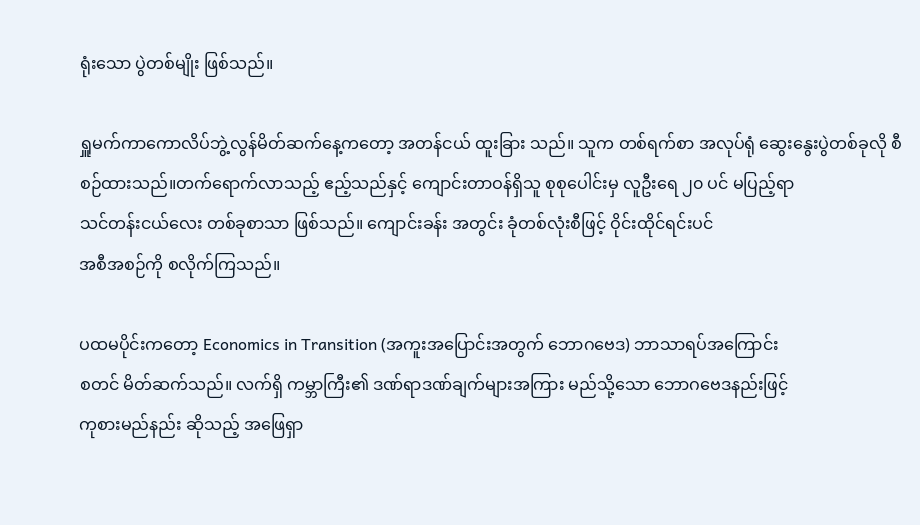ရုံးသော ပွဲတစ်မျိုး ဖြစ်သည်။

ရှူမက်ကာကောလိပ်ဘွဲ့လွန်မိတ်ဆက်နေ့ကတော့ အတန်ငယ် ထူးခြား သည်။ သူက တစ်ရက်စာ အလုပ်ရုံ ဆွေးနွေးပွဲတစ်ခုလို စီစဉ်ထားသည်။တက်ရောက်လာသည့် ဧည့်သည်နှင့် ကျောင်းတာဝန်ရှိသူ စုစုပေါင်းမှ လူဦးရေ ၂၀ ပင် မပြည့်ရာ
သင်တန်းငယ်လေး တစ်ခုစာသာ ဖြစ်သည်။ ကျောင်းခန်း အတွင်း ခုံတစ်လုံးစီဖြင့် ဝိုင်းထိုင်ရင်းပင်
အစီအစဉ်ကို စလိုက်ကြသည်။

ပထမပိုင်းကတော့ Economics in Transition (အကူးအပြောင်းအတွက် ဘောဂဗေဒ) ဘာသာရပ်အကြောင်း
စတင် မိတ်ဆက်သည်။ လက်ရှိ ကမ္ဘာကြီး၏ ဒဏ်ရာဒဏ်ချက်များအကြား မည်သို့သော ဘောဂဗေဒနည်းဖြင့်
ကုစားမည်နည်း ဆိုသည့် အဖြေရှာ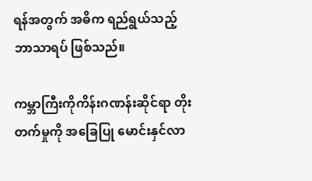ရန်အတွက် အဓိက ရည်ရွယ်သည့် ဘာသာရပ် ဖြစ်သည်။

ကမ္ဘာကြီးကိုကိန်းဂဏန်းဆိုင်ရာ တိုးတက်မှုကို အခြေပြု မောင်းနှင်လာ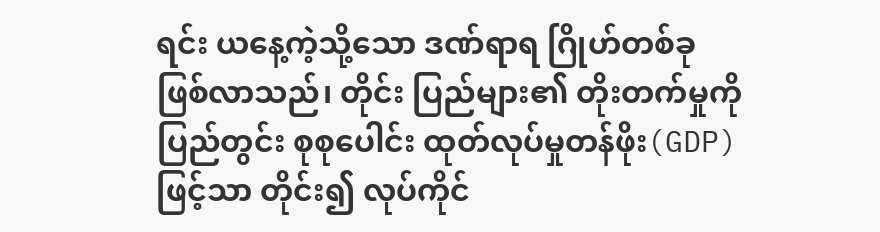ရင်း ယနေ့ကဲ့သို့သော ဒဏ်ရာရ ဂြိုဟ်တစ်ခု
ဖြစ်လာသည်၊ တိုင်း ပြည်များ၏ တိုးတက်မှုကို ပြည်တွင်း စုစုပေါင်း ထုတ်လုပ်မှုတန်ဖိုး(GDP) ဖြင့်သာ တိုင်း၍ လုပ်ကိုင်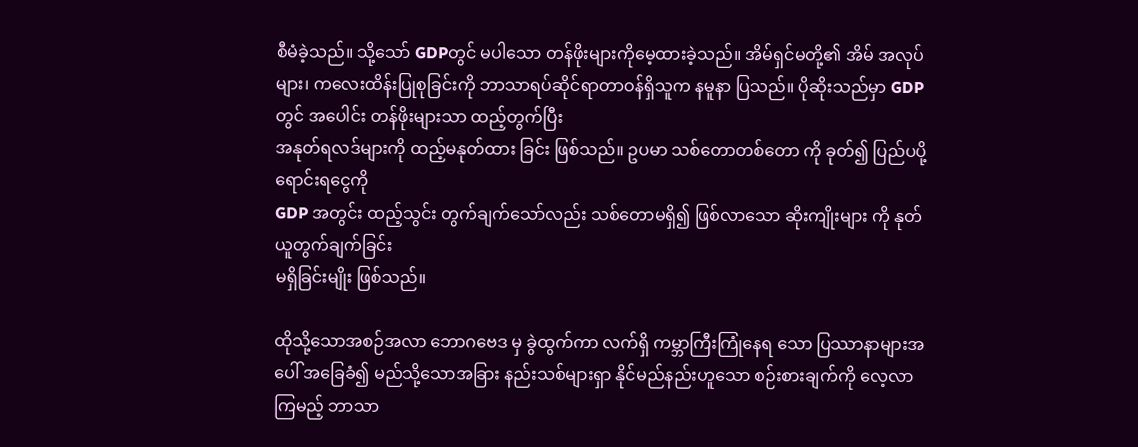စီမံခဲ့သည်။ သို့သော် GDPတွင် မပါသော တန်ဖိုးများကိုမေ့ထားခဲ့သည်။ အိမ်ရှင်မတို့၏ အိမ် အလုပ်များ၊ ကလေးထိန်းပြုစုခြင်းကို ဘာသာရပ်ဆိုင်ရာတာဝန်ရှိသူက နမူနာ ပြသည်။ ပိုဆိုးသည်မှာ GDP တွင် အပေါင်း တန်ဖိုးများသာ ထည့်တွက်ပြီး
အနုတ်ရလဒ်များကို ထည့်မနုတ်ထား ခြင်း ဖြစ်သည်။ ဥပမာ သစ်တောတစ်တော ကို ခုတ်၍ ပြည်ပပို့ရောင်းရငွေကို
GDP အတွင်း ထည့်သွင်း တွက်ချက်သော်လည်း သစ်တောမရှိ၍ ဖြစ်လာသော ဆိုးကျိုးများ ကို နုတ်ယူတွက်ချက်ခြင်း
မရှိခြင်းမျိုး ဖြစ်သည်။

ထိုသို့သောအစဉ်အလာ ဘောဂဗေဒ မှ ခွဲထွက်ကာ လက်ရှိ ကမ္ဘာကြီးကြုံနေရ သော ပြဿာနာများအပေါ် အခြေခံ၍ မည်သို့သောအခြား နည်းသစ်များရှာ နိုင်မည်နည်းဟူသော စဉ်းစားချက်ကို လေ့လာကြမည့် ဘာသာ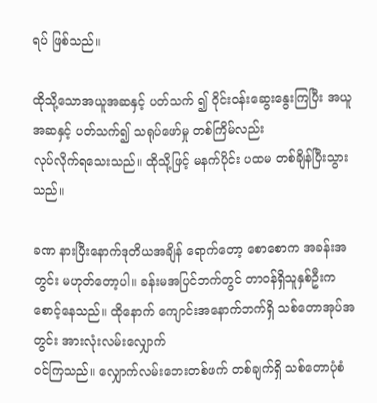ရပ် ဖြစ်သည်။

ထိုသို့သောအယူအဆနှင့် ပတ်သက် ၍ ဝိုင်းဝန်းဆွေးနွေးကြပြီး အယူအဆနှင့် ပတ်သက်၍ သရုပ်ဖော်မှု တစ်ကြိမ်လည်း
လုပ်လိုက်ရသေးသည်။ ထိုသို့ဖြင့် မနက်ပိုင်း ပထမ တစ်ချိန်ပြီးသွားသည်။

ခဏ နားပြီးနောက်ဒုတိယအချိန် ရောက်တော့ စောစောက အခန်းအတွင်း မဟုတ်တော့ပါ။ ခန်းမအပြင်ဘက်တွင် တာဝန်ရှိသူနှစ်ဦးက စောင့်နေသည်။ ထိုနောက် ကျောင်းအနောက်ဘက်ရှိ သစ်တောအုပ်အတွင်း အားလုံးလမ်းလျှောက်
ဝင်ကြသည်။ လျှောက်လမ်းဘေးတစ်ဖက် တစ်ချက်ရှိ သစ်တောပုံစံ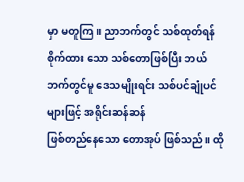မှာ မတူကြ။ ညာဘက်တွင် သစ်ထုတ်ရန်
စိုက်ထား သော သစ်တောဖြစ်ပြီး ဘယ်ဘက်တွင်မူ ဒေသမျိုးရင်း သစ်ပင်ချုံပင်များဖြင့် အရိုင်းဆန်ဆန်
ဖြစ်တည်နေသော တောအုပ် ဖြစ်သည်။ ထို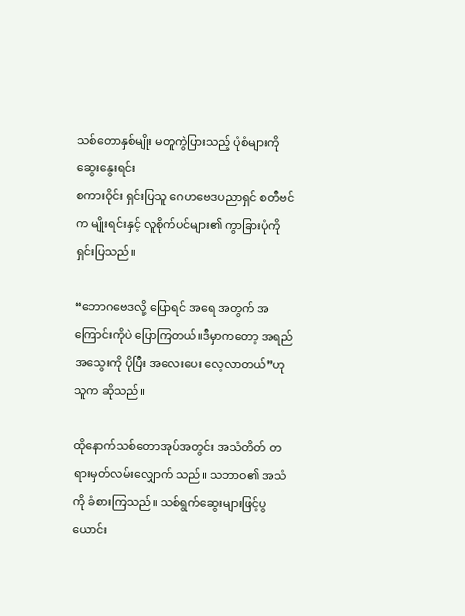သစ်တောနှစ်မျိုး မတူကွဲပြားသည့် ပုံစံများကို ဆွေးနွေးရင်း
စကားဝိုင်း ရှင်းပြသူ ဂေဟဗေဒပညာရှင် စတီဗင်က မျိုးရင်းနှင့် လူစိုက်ပင်များ၏ ကွာခြားပုံကို
ရှင်းပြသည်။

“ဘောဂဗေဒလို့ ပြောရင် အရေ အတွက် အကြောင်းကိုပဲ ပြောကြတယ်။ဒီမှာကတော့ အရည်အသွေးကို ပိုပြီး အလေးပေး လေ့လာတယ်”ဟု သူက ဆိုသည်။

ထိုနောက်သစ်တောအုပ်အတွင်း အသံတိတ် တရားမှတ်လမ်းလျှောက် သည်။ သဘာဝ၏ အသံကို ခံစားကြသည်။ သစ်ရွက်ဆွေးများဖြင့်ပွယောင်း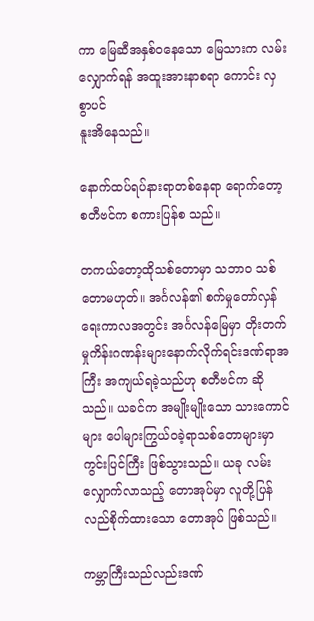ကာ မြေဆီအနှစ်ဝနေသော မြေသားက လမ်း လျှောက်ရန် အထူးအားနာစရာ ကောင်း လှစွာပင်
နူးအိနေသည်။

နောက်ထပ်ရပ်နားရာတစ်နေရာ ရောက်တော့ စတီဗင်က စကားပြန်စ သည်။

တကယ်တော့ထိုသစ်တောမှာ သဘာ၀ သစ်တောမဟုတ်။ အင်္ဂလန်၏ စက်မှုတော်လှန်ရေးကာလအတွင်း အင်္ဂလန်မြေမှာ တိုးတက်မှုကိန်းဂဏန်းများနောက်လိုက်ရင်းဒဏ်ရာအကြီး အကျယ်ရခဲ့သည်ဟု စတီဗင်က ဆိုသည်။ ယခင်က အမျိုးမျိုးသော သားကောင်များ ပေါများကြွယ်ဝခဲ့ရာသစ်တောများမှာ ကွင်းပြင်ကြီး ဖြစ်သွားသည်။ ယခု လမ်းလျှောက်လာသည့် တောအုပ်မှာ လူတို့ပြန်လည်စိုက်ထားသော တောအုပ် ဖြစ်သည်။

ကမ္ဘာကြီးသည်လည်းဒဏ်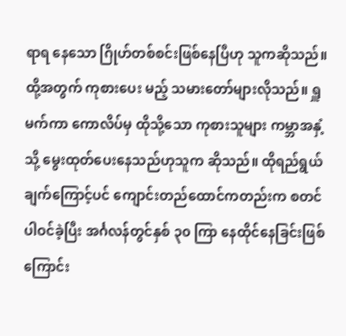ရာရ နေသော ဂြိုဟ်တစ်စင်းဖြစ်နေပြီဟု သူကဆိုသည်။ ထို့အတွက် ကုစားပေး မည့် သမားတော်များလိုသည်။ ရှူမက်ကာ ကောလိပ်မှ ထိုသို့သော ကုစားသူများ ကမ္ဘာအနှံ့သို့ မွေးထုတ်ပေးနေသည်ဟုသူက ဆိုသည်။ ထိုရည်ရွယ်ချက်ကြောင့်ပင် ကျောင်းတည်ထောင်ကတည်းက စတင် ပါဝင်ခဲ့ပြီး အင်္ဂလန်တွင်နှစ် ၃၀ ကြာ နေထိုင်နေခြင်းဖြစ်ကြောင်း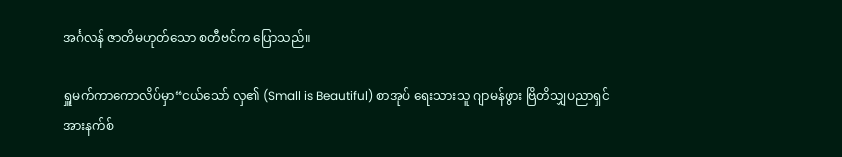အင်္ဂလန် ဇာတိမဟုတ်သော စတီဗင်က ပြောသည်။

ရှူမက်ကာကောလိပ်မှာ“ငယ်သော် လှ၏ (Small is Beautiful) စာအုပ် ရေးသားသူ ဂျာမန်ဖွား ဗြိတိသျှပညာရှင် အားနက်စ်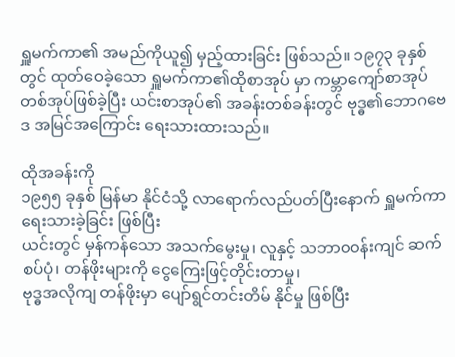ရှူမက်ကာ၏ အမည်ကိုယူ၍ မှည့်ထားခြင်း ဖြစ်သည်။ ၁၉၇၃ ခုနှစ်တွင် ထုတ်ဝေခဲ့သော ရှူမက်ကာ၏ထိုစာအုပ် မှာ ကမ္ဘာကျော်စာအုပ်တစ်အုပ်ဖြစ်ခဲ့ပြီး ယင်းစာအုပ်၏ အခန်းတစ်ခန်းတွင် ဗုဒ္ဓ၏ဘောဂဗေဒ အမြင်အကြောင်း ရေးသားထားသည်။

ထိုအခန်းကို
၁၉၅၅ ခုနှစ် မြန်မာ နိုင်ငံသို့ လာရောက်လည်ပတ်ပြီးနောက် ရှူမက်ကာ ရေးသားခဲ့ခြင်း ဖြစ်ပြီး
ယင်းတွင် မှန်ကန်သော အသက်မွေးမှု၊ လူနှင့် သဘာ၀၀န်းကျင် ဆက်စပ်ပုံ၊ တန်ဖိုးများကို ငွေကြေးဖြင့်တိုင်းတာမှု၊
ဗုဒ္ဓအလိုကျ တန်ဖိုးမှာ ပျော်ရွင်တင်းတိမ် နိုင်မှု ဖြစ်ပြီး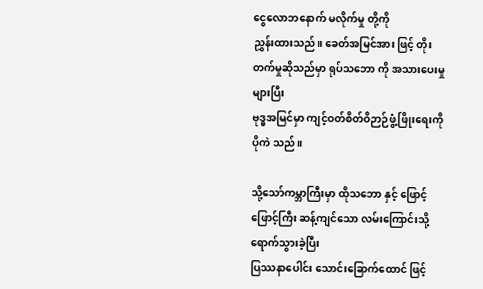ငွေလောဘနောက် မလိုက်မှု တို့ကို
ညွှန်းထားသည်။ ခေတ်အမြင်အား ဖြင့် တိုးတက်မှုဆိုသည်မှာ ရုပ်သဘော ကို အသားပေးမှုများပြီး
ဗုဒ္ဓအမြင်မှာ ကျင့်ဝတ်စိတ်ဝိဉာဉ်ဖွံ့ဖြိုးရေးကို ပိုကဲ သည်။

သို့သော်ကမ္ဘာကြီးမှာ ထိုသဘော နှင့် ဖြောင့်ဖြောင့်ကြီး ဆန့်ကျင်သော လမ်းကြောင်းသို့ ရောက်သွားခဲ့ပြီး
ပြဿနာပေါင်း သောင်းခြောက်ထောင် ဖြင့်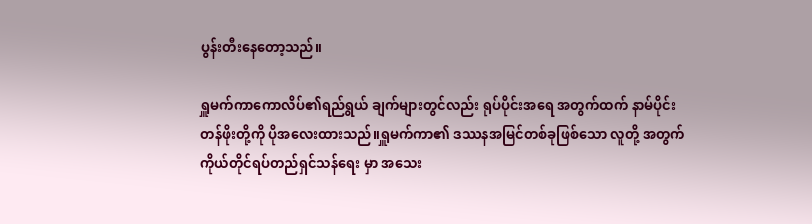ပွန်းတီးနေတော့သည်။

ရှူမက်ကာကောလိပ်၏ရည်ရွယ် ချက်များတွင်လည်း ရုပ်ပိုင်းအရေ အတွက်ထက် နာမ်ပိုင်းတန်ဖိုးတို့ကို ပိုအလေးထားသည်။ရှူမက်ကာ၏ ဒဿနအမြင်တစ်ခုဖြစ်သော လူတို့ အတွက် ကိုယ်တိုင်ရပ်တည်ရှင်သန်ရေး မှာ အသေး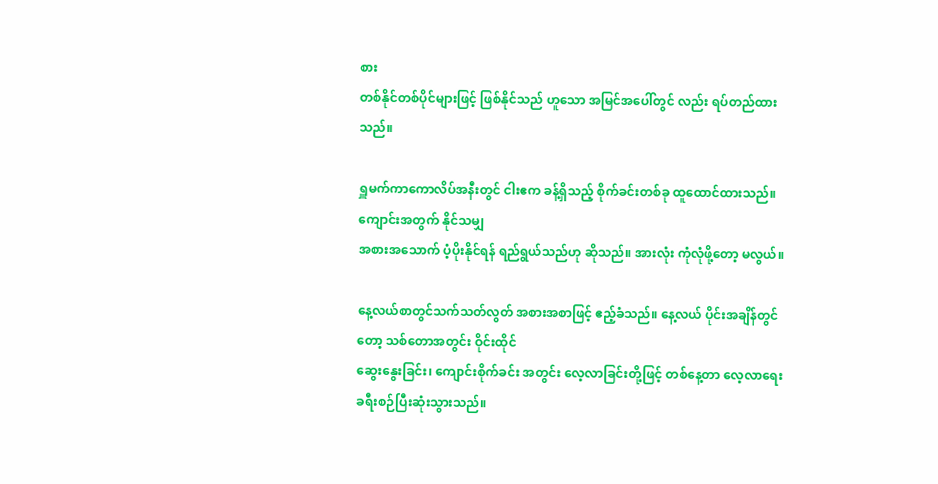စား
တစ်နိုင်တစ်ပိုင်များဖြင့် ဖြစ်နိုင်သည် ဟူသော အမြင်အပေါ်တွင် လည်း ရပ်တည်ထားသည်။

ရှူမက်ကာကောလိပ်အနီးတွင် ငါးဧက ခန့်ရှိသည့် စိုက်ခင်းတစ်ခု ထူထောင်ထားသည်။ ကျောင်းအတွက် နိုင်သမျှ
အစားအသောက် ပံ့ပိုးနိုင်ရန် ရည်ရွယ်သည်ဟု ဆိုသည်။ အားလုံး ကုံလုံဖို့တော့ မလွယ်။

နေ့လယ်စာတွင်သက်သတ်လွတ် အစားအစာဖြင့် ဧည့်ခံသည်။ နေ့လယ် ပိုင်းအချိန်တွင်တော့ သစ်တောအတွင်း ဝိုင်းထိုင်
ဆွေးနွေးခြင်း၊ ကျောင်းစိုက်ခင်း အတွင်း လေ့လာခြင်းတို့ဖြင့် တစ်နေ့တာ လေ့လာရေး ခရီးစဉ်ပြီးဆုံးသွားသည်။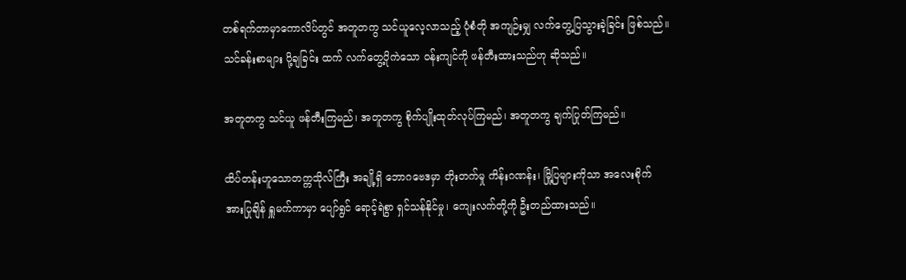တစ်ရက်တာမှာကောလိပ်တွင် အတူတကွ သင်ယူလေ့လာသည့် ပုံစံတို အကျဉ်းမျှ လက်တွေ့ပြသွားခဲ့ခြင်း ဖြစ်သည်။
သင်ခန်းစာများ ပို့ချခြင်း ထက် လက်တွေ့ပိုကဲသော ဝန်းကျင်ကို ဖန်တီးထားသည်ဟု ဆိုသည်။

အတူတကွ သင်ယူ ဖန်တီးကြမည်၊ အတူတကွ စိုက်ပျိုးထုတ်လုပ်ကြမည်၊ အတူတကွ ချက်ပြုတ်ကြမည်။

ထိပ်တန်းဟူသောတက္ကသိုလ်ကြီး အချို့ရှိ ဘောဂဗေဒမှာ တိုးတက်မှု ကိန်းဂဏန်း၊ မြို့ပြများကိုသာ အလေးစိုက်
အားပြုချိန် ရှူမက်ကာမှာ ပျော်ရွင် ရောင့်ရဲစွာ ရှင်သန်နိုင်မှု၊ ကျေးလက်တို့ကို ဦးတည်ထားသည်။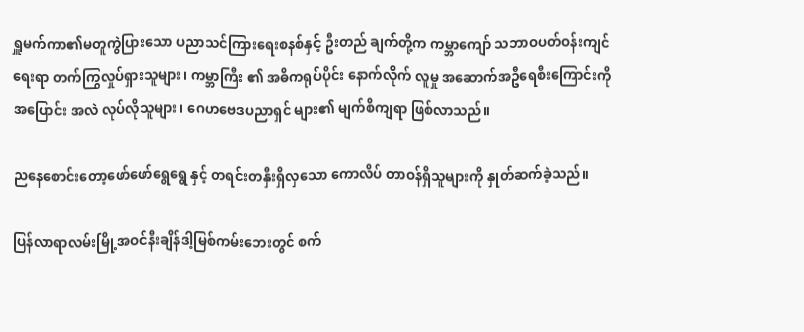ရှူမက်ကာ၏မတူကွဲပြားသော ပညာသင်ကြားရေးစနစ်နှင့် ဦးတည် ချက်တို့က ကမ္ဘာကျော် သဘာဝပတ်ဝန်းကျင်
ရေးရာ တက်ကြွလှုပ်ရှားသူများ၊ ကမ္ဘာကြီး ၏ အဓိကရုပ်ပိုင်း နောက်လိုက် လူမှု အဆောက်အဦရေစီးကြောင်းကို
အပြောင်း အလဲ လုပ်လိုသူများ၊ ဂေဟဗေဒပညာရှင် များ၏ မျက်စိကျရာ ဖြစ်လာသည်။

ညနေစောင်းတော့ဖော်ဖော်ရွေရွေ နှင့် တရင်းတနှီးရှိလှသော ကောလိပ် တာဝန်ရှိသူများကို နှုတ်ဆက်ခဲ့သည်။

ပြန်လာရာလမ်းမြို့အဝင်နီးချိန်ဒါ့မြစ်ကမ်းဘေးတွင် စက်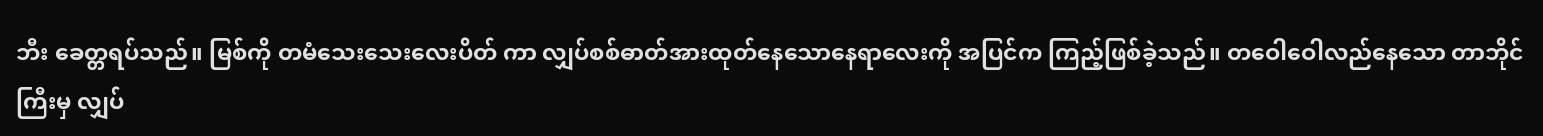ဘီး ခေတ္တရပ်သည်။ မြစ်ကို တမံသေးသေးလေးပိတ် ကာ လျှပ်စစ်ဓာတ်အားထုတ်နေသောနေရာလေးကို အပြင်က ကြည့်ဖြစ်ခဲ့သည်။ တဝေါဝေါလည်နေသော တာဘိုင်ကြီးမှ လျှပ်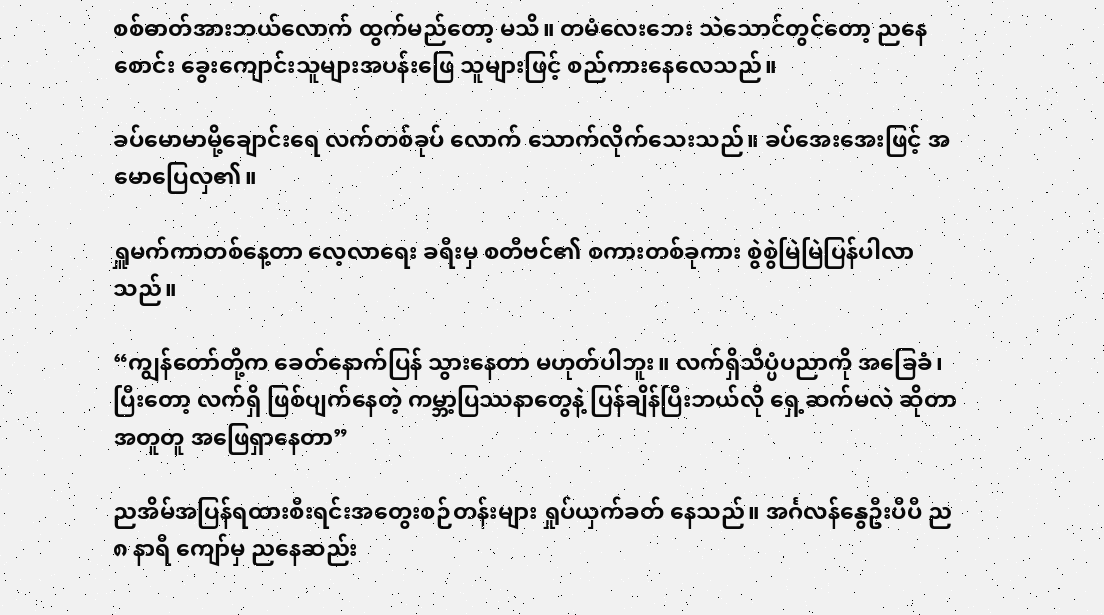စစ်ဓာတ်အားဘယ်လောက် ထွက်မည်တော့ မသိ။ တမံလေးဘေး သဲသောင်တွင်တော့ ညနေစောင်း ခွေးကျောင်းသူများအပန်းဖြေ သူများဖြင့် စည်ကားနေလေသည်။

ခပ်မောမာမို့ချောင်းရေ လက်တစ်ခုပ် လောက် သောက်လိုက်သေးသည်။ ခပ်အေးအေးဖြင့် အမောပြေလှ၏။

ရှူမက်ကာတစ်နေ့တာ လေ့လာရေး ခရီးမှ စတီဗင်၏ စကားတစ်ခုကား စွဲစွဲမြဲမြဲပြန်ပါလာသည်။

“ကျွန်တော်တို့က ခေတ်နောက်ပြန် သွားနေတာ မဟုတ်ပါဘူး။ လက်ရှိသိပ္ပံပညာကို အခြေခံ၊ ပြီးတော့ လက်ရှိ ဖြစ်ပျက်နေတဲ့ ကမ္ဘာ့ပြဿနာတွေနဲ့ ပြန်ချိန်ပြီးဘယ်လို ရှေ့ဆက်မလဲ ဆိုတာ အတူတူ အဖြေရှာနေတာ”

ညအိမ်အပြန်ရထားစီးရင်းအတွေးစဉ်တန်းများ ရှုပ်ယှက်ခတ် နေသည်။ အင်္ဂလန်နွေဦးပီပီ ည ၈ နာရီ ကျော်မှ ညနေဆည်း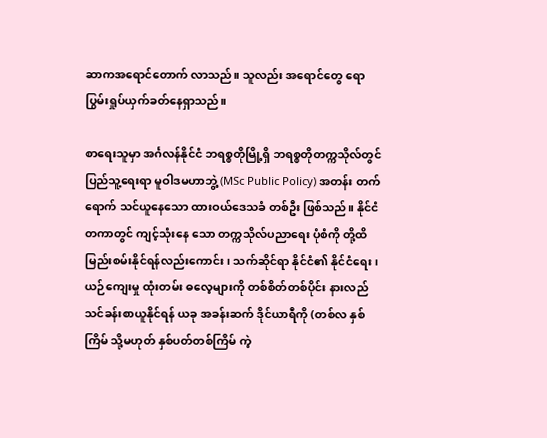ဆာကအရောင်တောက် လာသည်။ သူလည်း အရောင်တွေ ရောပြွမ်းရှုပ်ယှက်ခတ်နေရှာသည်။

စာရေးသူမှာ အင်္ဂလန်နိုင်ငံ ဘရစ္စတိုမြို့ရှိ ဘရစ္စတိုတက္ကသိုလ်တွင် ပြည်သူ့ရေးရာ မူဝါဒမဟာဘွဲ့ (MSc Public Policy) အတန်း တက်ရောက် သင်ယူနေသော ထားဝယ်ဒေသခံ တစ်ဦး ဖြစ်သည်။ နိုင်ငံတကာတွင် ကျင့်သုံးနေ သော တက္ကသိုလ်ပညာရေး ပုံစံကို တို့ထိ မြည်းစမ်းနိုင်ရန်လည်းကောင်း၊ သက်ဆိုင်ရာ နိုင်ငံ၏ နိုင်ငံရေး၊ ယဉ်ကျေးမှု ထုံးတမ်း ဓလေ့များကို တစ်စိတ်တစ်ပိုင်း နားလည် သင်ခန်းစာယူနိုင်ရန် ယခု အခန်းဆက် ဒိုင်ယာရီကို (တစ်လ နှစ်ကြိမ် သို့မဟုတ် နှစ်ပတ်တစ်ကြိမ် ကဲ့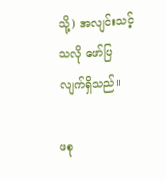သို့) အလျင်းသင့် သလို ဖော်ပြလျက်ရှိသည်။

ဖစု